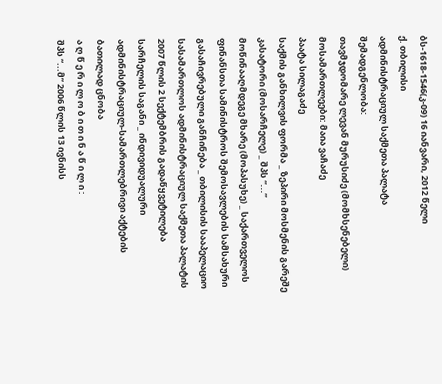ბს-1618-1546(კ-09) 16 იანვარი, 2012 წელი
ქ. თბილისი
ადმინისტრაციულ საქმეთა პალატა
შემადგენლობა:
თავმჯდომარე ლევან მურუსიძე (მომხსენებელი)
მოსამართლეები: მაია ვაჩაძე
პაატა სილაგაძე
საქმის განხილვის ფორმა _ ზეპირი მოსმენის გარეშე
კასატორი (მოსარჩელე) _ შპს “...”
მოწინააღმდეგე მხარე (მოპასუხე) _ საქართველოს ფინანსთა სამინისტროს შემოსავლების სამსახური
გასაჩივრებული განჩინება _ თბილისის სააპელაციო სასამართლოს ადმინისტრაციულ საქმეთა პალატის 2007 წლის 2 სექტემბრის გადაწყვეტილება
სარჩელის საგანი _ ინდივიდუალური ადმინისტრაციულ-სამართლებრივი აქტების ბათილად ცნობა
ა ღ წ ე რ ი ლ ო ბ ი თ ი ნ ა წ ი ლ ი :
შპს “...მ” 2006 წლის 13 ივნისს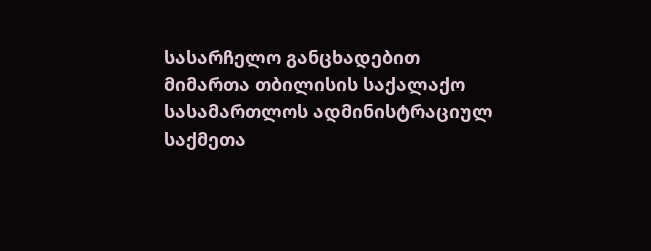სასარჩელო განცხადებით მიმართა თბილისის საქალაქო სასამართლოს ადმინისტრაციულ საქმეთა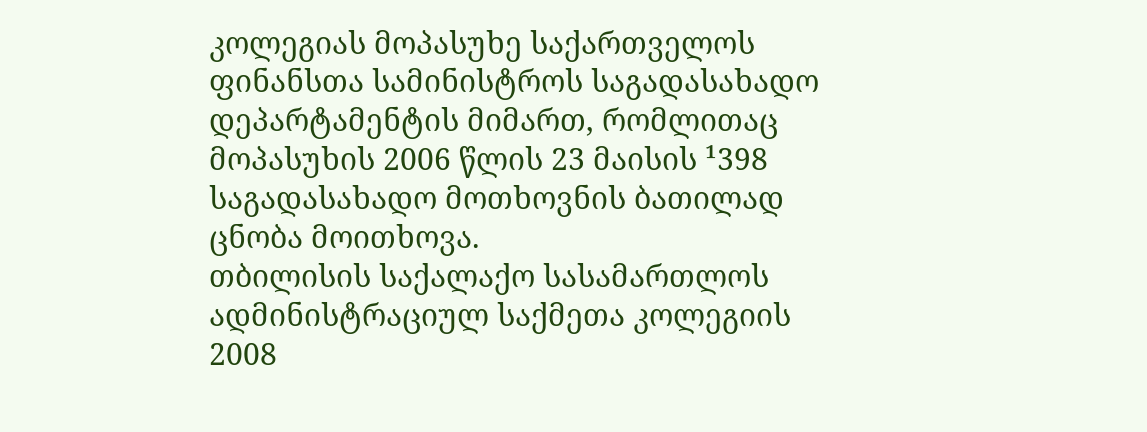კოლეგიას მოპასუხე საქართველოს ფინანსთა სამინისტროს საგადასახადო დეპარტამენტის მიმართ, რომლითაც მოპასუხის 2006 წლის 23 მაისის ¹398 საგადასახადო მოთხოვნის ბათილად ცნობა მოითხოვა.
თბილისის საქალაქო სასამართლოს ადმინისტრაციულ საქმეთა კოლეგიის 2008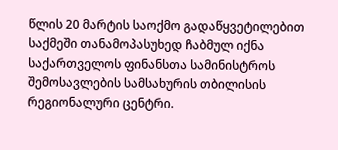წლის 20 მარტის საოქმო გადაწყვეტილებით საქმეში თანამოპასუხედ ჩაბმულ იქნა საქართველოს ფინანსთა სამინისტროს შემოსავლების სამსახურის თბილისის რეგიონალური ცენტრი.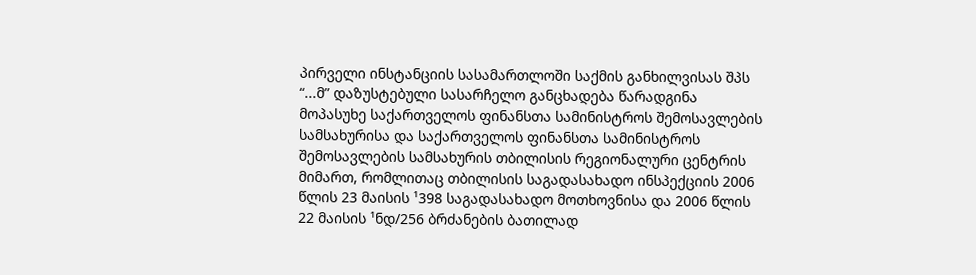პირველი ინსტანციის სასამართლოში საქმის განხილვისას შპს “...მ” დაზუსტებული სასარჩელო განცხადება წარადგინა მოპასუხე საქართველოს ფინანსთა სამინისტროს შემოსავლების სამსახურისა და საქართველოს ფინანსთა სამინისტროს შემოსავლების სამსახურის თბილისის რეგიონალური ცენტრის მიმართ, რომლითაც თბილისის საგადასახადო ინსპექციის 2006 წლის 23 მაისის ¹398 საგადასახადო მოთხოვნისა და 2006 წლის 22 მაისის ¹ნდ/256 ბრძანების ბათილად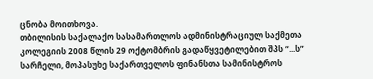ცნობა მოითხოვა.
თბილისის საქალაქო სასამართლოს ადმინისტრაციულ საქმეთა კოლეგიის 2008 წლის 29 ოქტომბრის გადაწყვეტილებით შპს “...ს” სარჩელი, მოპასუხე საქართველოს ფინანსთა სამინისტროს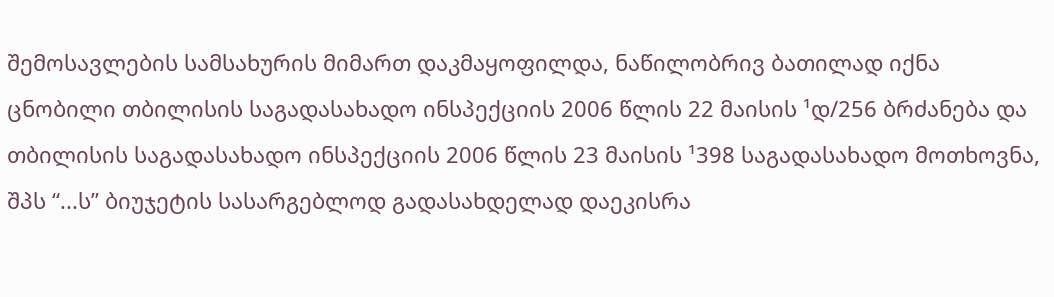შემოსავლების სამსახურის მიმართ დაკმაყოფილდა, ნაწილობრივ ბათილად იქნა ცნობილი თბილისის საგადასახადო ინსპექციის 2006 წლის 22 მაისის ¹დ/256 ბრძანება და თბილისის საგადასახადო ინსპექციის 2006 წლის 23 მაისის ¹398 საგადასახადო მოთხოვნა, შპს “...ს” ბიუჯეტის სასარგებლოდ გადასახდელად დაეკისრა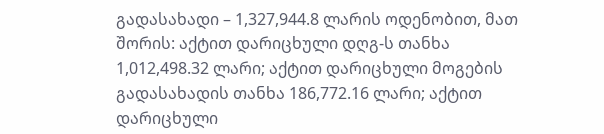გადასახადი – 1,327,944.8 ლარის ოდენობით, მათ შორის: აქტით დარიცხული დღგ-ს თანხა 1,012,498.32 ლარი; აქტით დარიცხული მოგების გადასახადის თანხა 186,772.16 ლარი; აქტით დარიცხული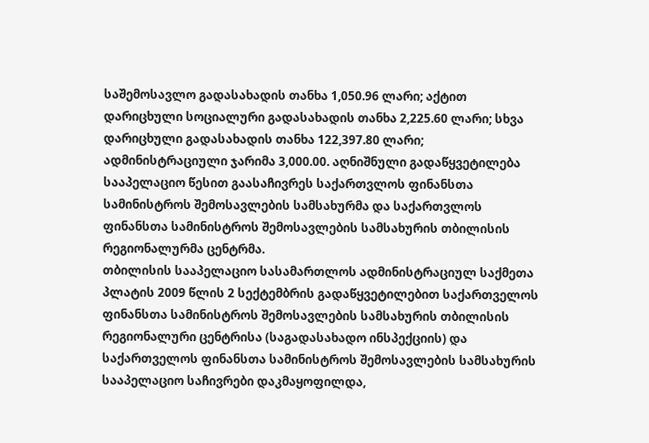საშემოსავლო გადასახადის თანხა 1,050.96 ლარი; აქტით დარიცხული სოციალური გადასახადის თანხა 2,225.60 ლარი; სხვა დარიცხული გადასახადის თანხა 122,397.80 ლარი; ადმინისტრაციული ჯარიმა 3,000.00. აღნიშნული გადაწყვეტილება სააპელაციო წესით გაასაჩივრეს საქართვლოს ფინანსთა სამინისტროს შემოსავლების სამსახურმა და საქართვლოს ფინანსთა სამინისტროს შემოსავლების სამსახურის თბილისის რეგიონალურმა ცენტრმა.
თბილისის სააპელაციო სასამართლოს ადმინისტრაციულ საქმეთა პლატის 2009 წლის 2 სექტემბრის გადაწყვეტილებით საქართველოს ფინანსთა სამინისტროს შემოსავლების სამსახურის თბილისის რეგიონალური ცენტრისა (საგადასახადო ინსპექციის) და საქართველოს ფინანსთა სამინისტროს შემოსავლების სამსახურის სააპელაციო საჩივრები დაკმაყოფილდა,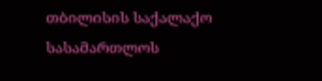თბილისის საქალაქო სასამართლოს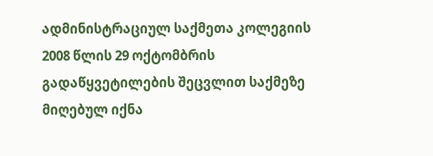ადმინისტრაციულ საქმეთა კოლეგიის 2008 წლის 29 ოქტომბრის გადაწყვეტილების შეცვლით საქმეზე მიღებულ იქნა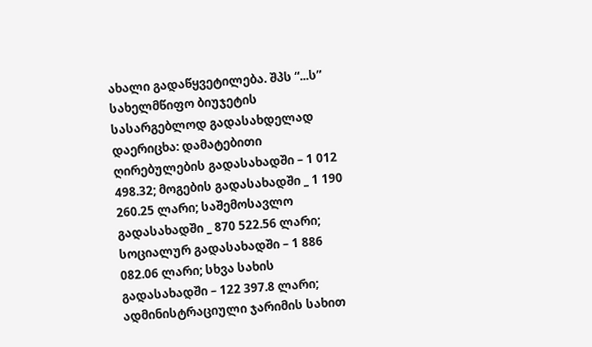ახალი გადაწყვეტილება. შპს “...ს” სახელმწიფო ბიუჯეტის სასარგებლოდ გადასახდელად დაერიცხა: დამატებითი ღირებულების გადასახადში – 1 012 498.32; მოგების გადასახადში _ 1 190 260.25 ლარი; საშემოსავლო გადასახადში _ 870 522.56 ლარი; სოციალურ გადასახადში – 1 886 082.06 ლარი; სხვა სახის გადასახადში – 122 397.8 ლარი; ადმინისტრაციული ჯარიმის სახით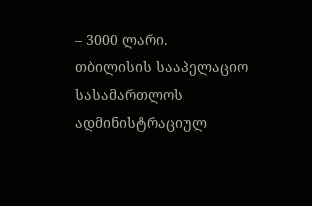– 3000 ლარი.
თბილისის სააპელაციო სასამართლოს ადმინისტრაციულ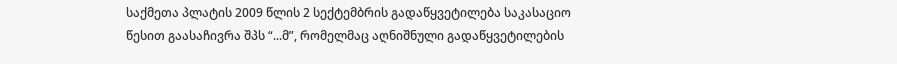საქმეთა პლატის 2009 წლის 2 სექტემბრის გადაწყვეტილება საკასაციო წესით გაასაჩივრა შპს “...მ”, რომელმაც აღნიშნული გადაწყვეტილების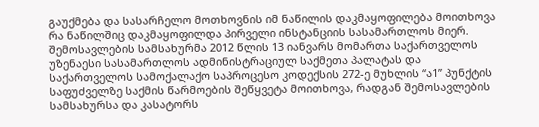გაუქმება და სასარჩელო მოთხოვნის იმ ნაწილის დაკმაყოფილება მოითხოვა რა ნაწილშიც დაკმაყოფილდა პირველი ინსტანციის სასამართლოს მიერ.
შემოსავლების სამსახურმა 2012 წლის 13 იანვარს მომართა საქართველოს უზენაესი სასამართლოს ადმინისტრაციულ საქმეთა პალატას და საქართველოს სამოქალაქო საპროცესო კოდექსის 272-ე მუხლის “ა1” პუნქტის საფუძველზე საქმის წარმოების შეწყვეტა მოითხოვა, რადგან შემოსავლების სამსახურსა და კასატორს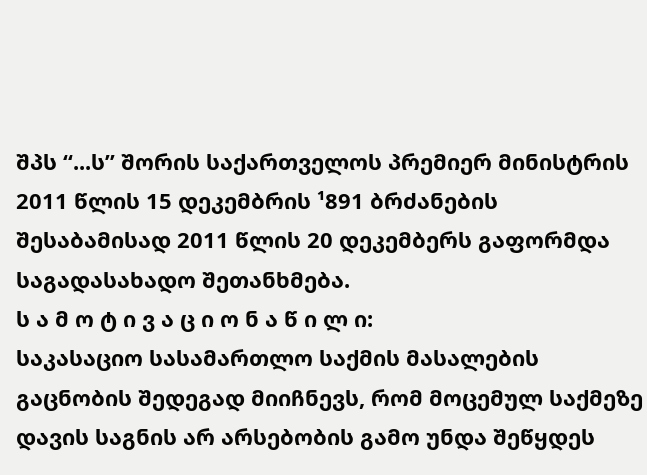შპს “...ს” შორის საქართველოს პრემიერ მინისტრის 2011 წლის 15 დეკემბრის ¹891 ბრძანების შესაბამისად 2011 წლის 20 დეკემბერს გაფორმდა საგადასახადო შეთანხმება.
ს ა მ ო ტ ი ვ ა ც ი ო ნ ა წ ი ლ ი:
საკასაციო სასამართლო საქმის მასალების გაცნობის შედეგად მიიჩნევს, რომ მოცემულ საქმეზე დავის საგნის არ არსებობის გამო უნდა შეწყდეს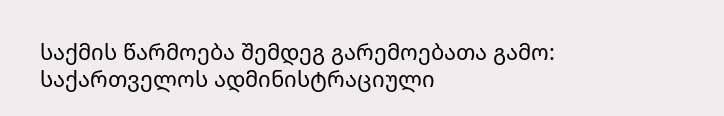საქმის წარმოება შემდეგ გარემოებათა გამო:
საქართველოს ადმინისტრაციული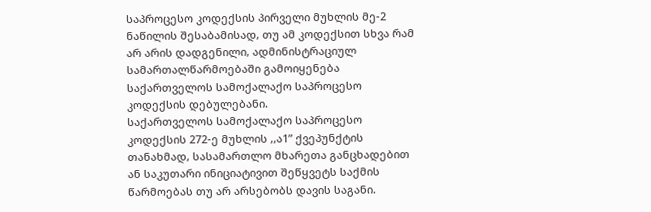საპროცესო კოდექსის პირველი მუხლის მე-2 ნაწილის შესაბამისად, თუ ამ კოდექსით სხვა რამ არ არის დადგენილი, ადმინისტრაციულ სამართალწარმოებაში გამოიყენება საქართველოს სამოქალაქო საპროცესო კოდექსის დებულებანი.
საქართველოს სამოქალაქო საპროცესო კოდექსის 272-ე მუხლის ,,ა1” ქვეპუნქტის თანახმად, სასამართლო მხარეთა განცხადებით ან საკუთარი ინიციატივით შეწყვეტს საქმის წარმოებას თუ არ არსებობს დავის საგანი.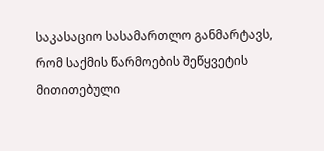საკასაციო სასამართლო განმარტავს, რომ საქმის წარმოების შეწყვეტის მითითებული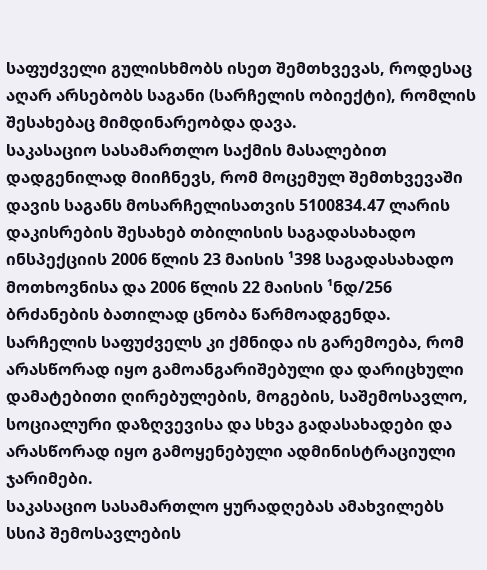საფუძველი გულისხმობს ისეთ შემთხვევას, როდესაც აღარ არსებობს საგანი (სარჩელის ობიექტი), რომლის შესახებაც მიმდინარეობდა დავა.
საკასაციო სასამართლო საქმის მასალებით დადგენილად მიიჩნევს, რომ მოცემულ შემთხვევაში დავის საგანს მოსარჩელისათვის 5100834.47 ლარის დაკისრების შესახებ თბილისის საგადასახადო ინსპექციის 2006 წლის 23 მაისის ¹398 საგადასახადო მოთხოვნისა და 2006 წლის 22 მაისის ¹ნდ/256 ბრძანების ბათილად ცნობა წარმოადგენდა. სარჩელის საფუძველს კი ქმნიდა ის გარემოება, რომ არასწორად იყო გამოანგარიშებული და დარიცხული დამატებითი ღირებულების, მოგების, საშემოსავლო, სოციალური დაზღვევისა და სხვა გადასახადები და არასწორად იყო გამოყენებული ადმინისტრაციული ჯარიმები.
საკასაციო სასამართლო ყურადღებას ამახვილებს სსიპ შემოსავლების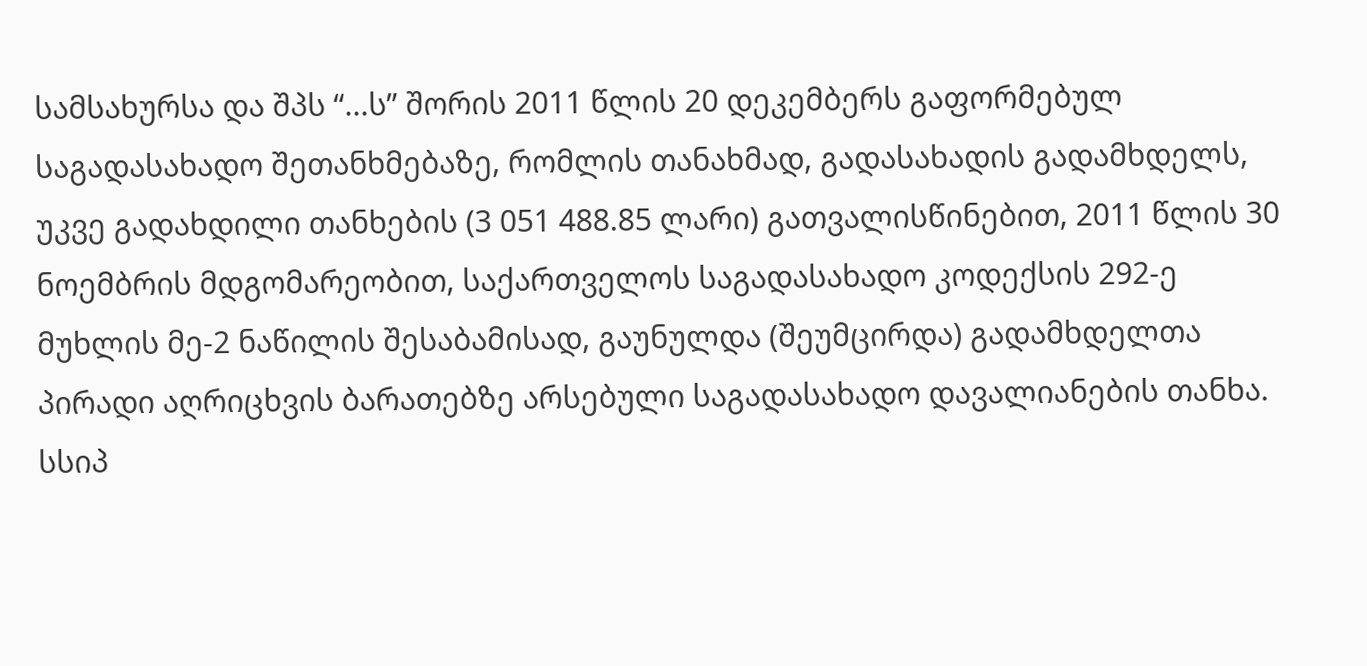სამსახურსა და შპს “...ს” შორის 2011 წლის 20 დეკემბერს გაფორმებულ საგადასახადო შეთანხმებაზე, რომლის თანახმად, გადასახადის გადამხდელს, უკვე გადახდილი თანხების (3 051 488.85 ლარი) გათვალისწინებით, 2011 წლის 30 ნოემბრის მდგომარეობით, საქართველოს საგადასახადო კოდექსის 292-ე მუხლის მე-2 ნაწილის შესაბამისად, გაუნულდა (შეუმცირდა) გადამხდელთა პირადი აღრიცხვის ბარათებზე არსებული საგადასახადო დავალიანების თანხა. სსიპ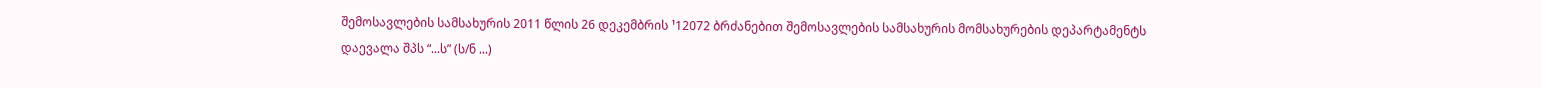შემოსავლების სამსახურის 2011 წლის 26 დეკემბრის ¹12072 ბრძანებით შემოსავლების სამსახურის მომსახურების დეპარტამენტს დაევალა შპს “...ს” (ს/ნ ...)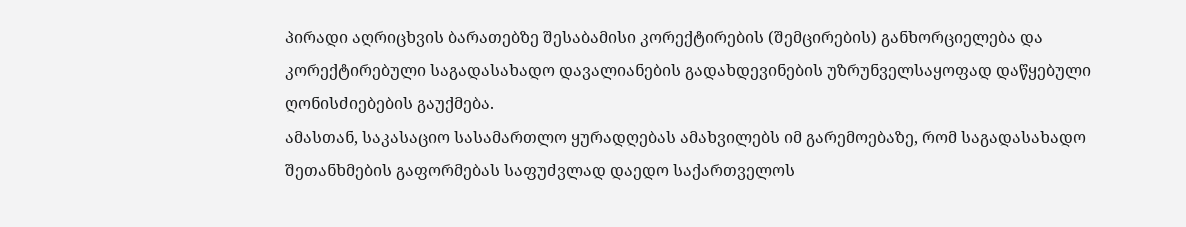პირადი აღრიცხვის ბარათებზე შესაბამისი კორექტირების (შემცირების) განხორციელება და კორექტირებული საგადასახადო დავალიანების გადახდევინების უზრუნველსაყოფად დაწყებული ღონისძიებების გაუქმება.
ამასთან, საკასაციო სასამართლო ყურადღებას ამახვილებს იმ გარემოებაზე, რომ საგადასახადო შეთანხმების გაფორმებას საფუძვლად დაედო საქართველოს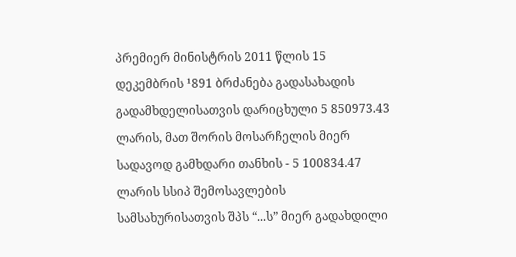პრემიერ მინისტრის 2011 წლის 15 დეკემბრის ¹891 ბრძანება გადასახადის გადამხდელისათვის დარიცხული 5 850973.43 ლარის, მათ შორის მოსარჩელის მიერ სადავოდ გამხდარი თანხის - 5 100834.47 ლარის სსიპ შემოსავლების სამსახურისათვის შპს “...ს” მიერ გადახდილი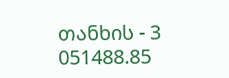თანხის - 3 051488.85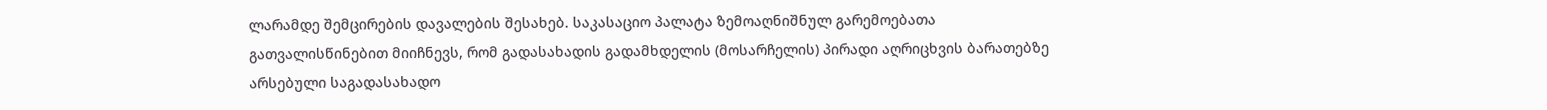ლარამდე შემცირების დავალების შესახებ. საკასაციო პალატა ზემოაღნიშნულ გარემოებათა გათვალისწინებით მიიჩნევს, რომ გადასახადის გადამხდელის (მოსარჩელის) პირადი აღრიცხვის ბარათებზე არსებული საგადასახადო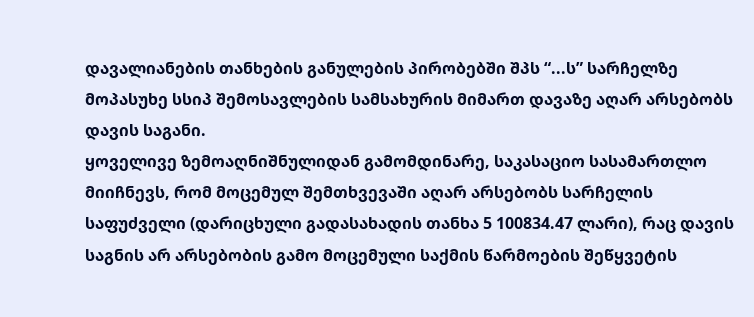დავალიანების თანხების განულების პირობებში შპს “...ს” სარჩელზე მოპასუხე სსიპ შემოსავლების სამსახურის მიმართ დავაზე აღარ არსებობს დავის საგანი.
ყოველივე ზემოაღნიშნულიდან გამომდინარე, საკასაციო სასამართლო მიიჩნევს, რომ მოცემულ შემთხვევაში აღარ არსებობს სარჩელის საფუძველი (დარიცხული გადასახადის თანხა 5 100834.47 ლარი), რაც დავის საგნის არ არსებობის გამო მოცემული საქმის წარმოების შეწყვეტის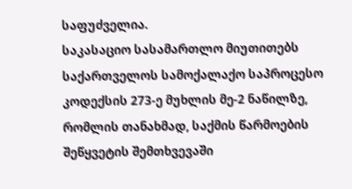საფუძველია.
საკასაციო სასამართლო მიუთითებს საქართველოს სამოქალაქო საპროცესო კოდექსის 273-ე მუხლის მე-2 ნაწილზე, რომლის თანახმად, საქმის წარმოების შეწყვეტის შემთხვევაში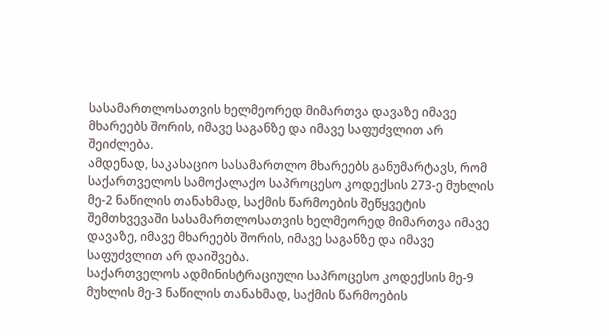სასამართლოსათვის ხელმეორედ მიმართვა დავაზე იმავე მხარეებს შორის, იმავე საგანზე და იმავე საფუძვლით არ შეიძლება.
ამდენად, საკასაციო სასამართლო მხარეებს განუმარტავს, რომ საქართველოს სამოქალაქო საპროცესო კოდექსის 273-ე მუხლის მე-2 ნაწილის თანახმად, საქმის წარმოების შეწყვეტის შემთხვევაში სასამართლოსათვის ხელმეორედ მიმართვა იმავე დავაზე, იმავე მხარეებს შორის, იმავე საგანზე და იმავე საფუძვლით არ დაიშვება.
საქართველოს ადმინისტრაციული საპროცესო კოდექსის მე-9 მუხლის მე-3 ნაწილის თანახმად, საქმის წარმოების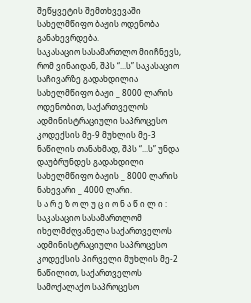შეწყვეტის შემთხვევაში სახელმწიფო ბაჟის ოდენობა განახევრდება.
საკასაციო სასამართლო მიიჩნევს, რომ ვინაიდან, შპს “...ს” საკასაციო საჩივარზე გადახდილია სახელმწიფო ბაჟი _ 8000 ლარის ოდენობით, საქართველოს ადმინისტრაციული საპროცესო კოდექსის მე-9 მუხლის მე-3 ნაწილის თანახმად, შპს “...ს” უნდა დაუბრუნდეს გადახდილი სახელმწიფო ბაჟის _ 8000 ლარის ნახევარი _ 4000 ლარი.
ს ა რ ე ზ ო ლ უ ც ი ო ნ ა წ ი ლ ი :
საკასაციო სასამართლომ იხელმძღვანელა საქართველოს ადმინისტრაციული საპროცესო კოდექსის პირველი მუხლის მე-2 ნაწილით, საქართველოს სამოქალაქო საპროცესო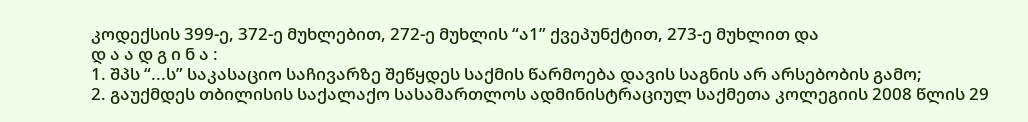კოდექსის 399-ე, 372-ე მუხლებით, 272-ე მუხლის “ა1” ქვეპუნქტით, 273-ე მუხლით და
დ ა ა დ გ ი ნ ა :
1. შპს “...ს” საკასაციო საჩივარზე შეწყდეს საქმის წარმოება დავის საგნის არ არსებობის გამო;
2. გაუქმდეს თბილისის საქალაქო სასამართლოს ადმინისტრაციულ საქმეთა კოლეგიის 2008 წლის 29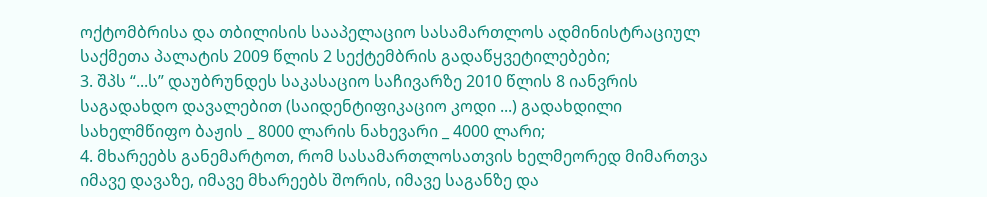ოქტომბრისა და თბილისის სააპელაციო სასამართლოს ადმინისტრაციულ საქმეთა პალატის 2009 წლის 2 სექტემბრის გადაწყვეტილებები;
3. შპს “...ს” დაუბრუნდეს საკასაციო საჩივარზე 2010 წლის 8 იანვრის საგადახდო დავალებით (საიდენტიფიკაციო კოდი ...) გადახდილი სახელმწიფო ბაჟის _ 8000 ლარის ნახევარი _ 4000 ლარი;
4. მხარეებს განემარტოთ, რომ სასამართლოსათვის ხელმეორედ მიმართვა იმავე დავაზე, იმავე მხარეებს შორის, იმავე საგანზე და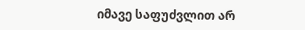იმავე საფუძვლით არ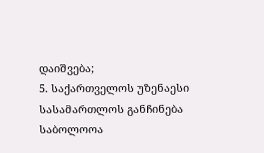დაიშვება;
5. საქართველოს უზენაესი სასამართლოს განჩინება საბოლოოა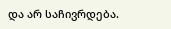და არ საჩივრდება.